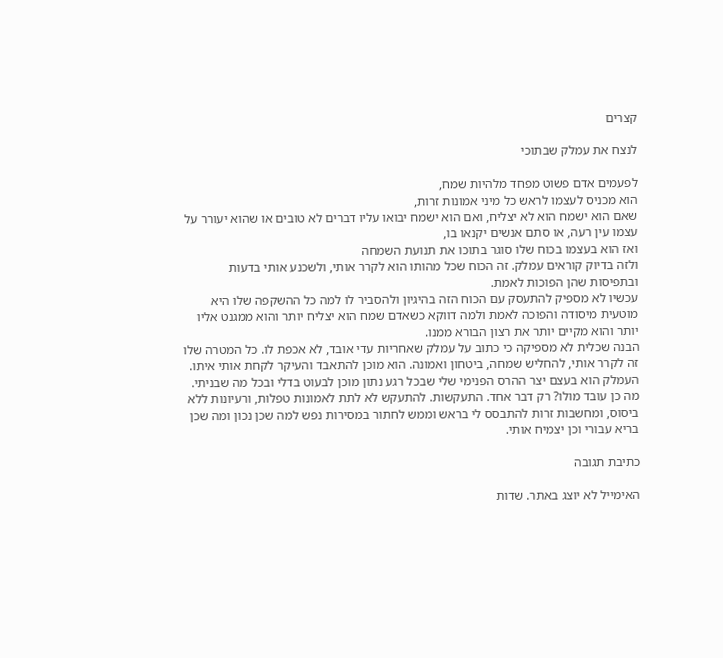קצרים

לנצח את עמלק שבתוכי

לפעמים אדם פשוט מפחד מלהיות שמח,
הוא מכניס לעצמו לראש כל מיני אמונות זרות,
שאם הוא ישמח הוא לא יצליח, ואם הוא ישמח יבואו עליו דברים לא טובים או שהוא יעורר על עצמו עין רעה, או סתם אנשים יקנאו בו,
ואז הוא בעצמו בכוח שלו סוגר בתוכו את תנועת השמחה
ולזה בדיוק קוראים עמלק. זה הכוח שכל מהותו הוא לקרר אותי, ולשכנע אותי בדעות ובתפיסות שהן הפוכות לאמת.
עכשיו לא מספיק להתעסק עם הכוח הזה בהיגיון ולהסביר לו למה כל ההשקפה שלו היא מוטעית מיסודה והפוכה לאמת ולמה דווקא כשאדם שמח הוא יצליח יותר והוא ממגנט אליו יותר והוא מקיים יותר את רצון הבורא ממנו.
הבנה שכלית לא מספיקה כי כתוב על עמלק שאחריות עדי אובד, לא אכפת לו. כל המטרה שלו זה לקרר אותי, להחליש שמחה, ביטחון ואמונה. הוא מוכן להתאבד והעיקר לקחת אותי איתו. העמלק הוא בעצם יצר ההרס הפנימי שלי שבכל רגע נתון מוכן לבעוט בדלי ובכל מה שבניתי.
מה כן עובד מולו? רק דבר אחד. התעקשות. להתעקש לא לתת לאמונות טפלות, ורעיונות ללא ביסוס, ומחשבות זרות להתבסס לי בראש וממש לחתור במסירות נפש למה שכן נכון ומה שכן בריא עבורי וכן יצמיח אותי.

כתיבת תגובה

האימייל לא יוצג באתר. שדות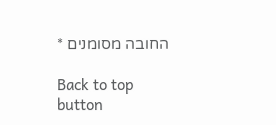החובה מסומנים *

Back to top button